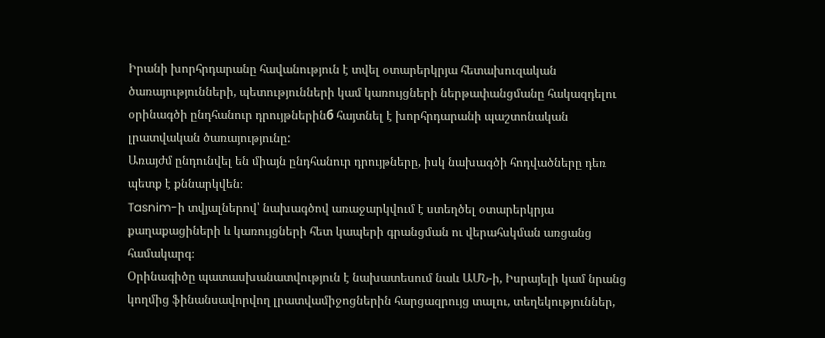Իրանի խորհրդարանը հավանություն է տվել օտարերկրյա հետախուզական ծառայությունների, պետությունների կամ կառույցների ներթափանցմանը հակազդելու օրինագծի ընդհանուր դրույթներինб հայտնել է խորհրդարանի պաշտոնական լրատվական ծառայությունը:
Առայժմ ընդունվել են միայն ընդհանուր դրույթները, իսկ նախագծի հոդվածները դեռ պետք է քննարկվեն։
Tasnim-ի տվյալներով՝ նախագծով առաջարկվում է ստեղծել օտարերկրյա քաղաքացիների և կառույցների հետ կապերի գրանցման ու վերահսկման առցանց համակարգ։
Օրինագիծը պատասխանատվություն է նախատեսում նաև ԱՄՆ-ի, Իսրայելի կամ նրանց կողմից ֆինանսավորվող լրատվամիջոցներին հարցազրույց տալու, տեղեկություններ,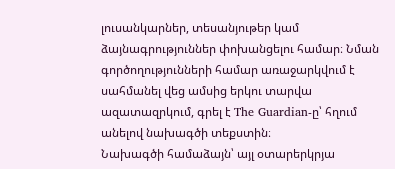լուսանկարներ, տեսանյութեր կամ ձայնագրություններ փոխանցելու համար։ Նման գործողությունների համար առաջարկվում է սահմանել վեց ամսից երկու տարվա ազատազրկում, գրել է The Guardian-ը՝ հղում անելով նախագծի տեքստին։
Նախագծի համաձայն՝ այլ օտարերկրյա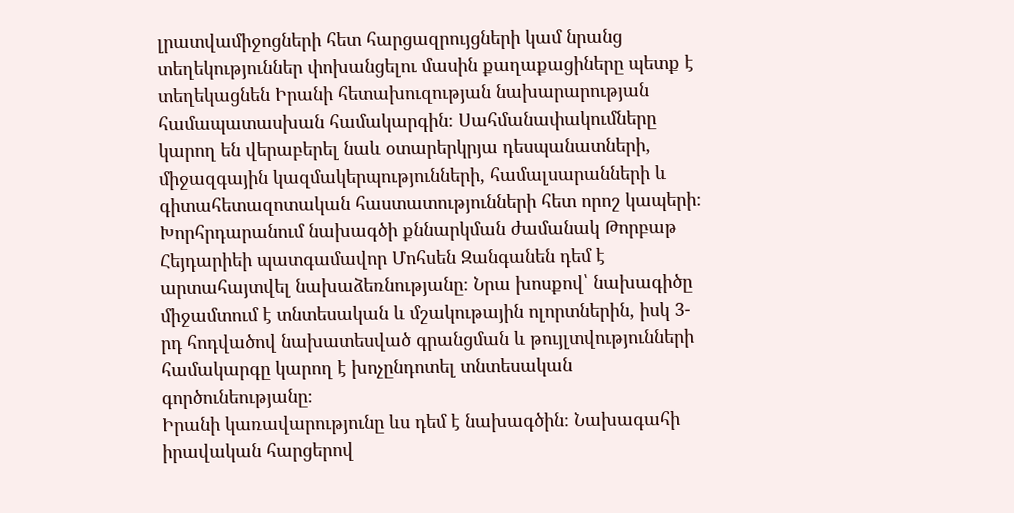լրատվամիջոցների հետ հարցազրույցների կամ նրանց տեղեկություններ փոխանցելու մասին քաղաքացիները պետք է տեղեկացնեն Իրանի հետախուզության նախարարության համապատասխան համակարգին։ Սահմանափակումները կարող են վերաբերել նաև օտարերկրյա դեսպանատների, միջազգային կազմակերպությունների, համալսարանների և գիտահետազոտական հաստատությունների հետ որոշ կապերի։
Խորհրդարանում նախագծի քննարկման ժամանակ Թորբաթ Հեյդարիեի պատգամավոր Մոհսեն Զանգանեն դեմ է արտահայտվել նախաձեռնությանը։ Նրա խոսքով՝ նախագիծը միջամտում է տնտեսական և մշակութային ոլորտներին, իսկ 3-րդ հոդվածով նախատեսված գրանցման և թույլտվությունների համակարգը կարող է խոչընդոտել տնտեսական գործունեությանը։
Իրանի կառավարությունը ևս դեմ է նախագծին։ Նախագահի իրավական հարցերով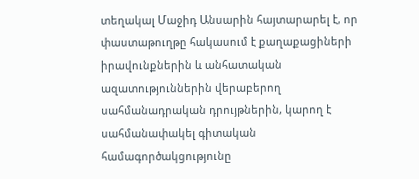տեղակալ Մաջիդ Անսարին հայտարարել է, որ փաստաթուղթը հակասում է քաղաքացիների իրավունքներին և անհատական ազատություններին վերաբերող սահմանադրական դրույթներին, կարող է սահմանափակել գիտական համագործակցությունը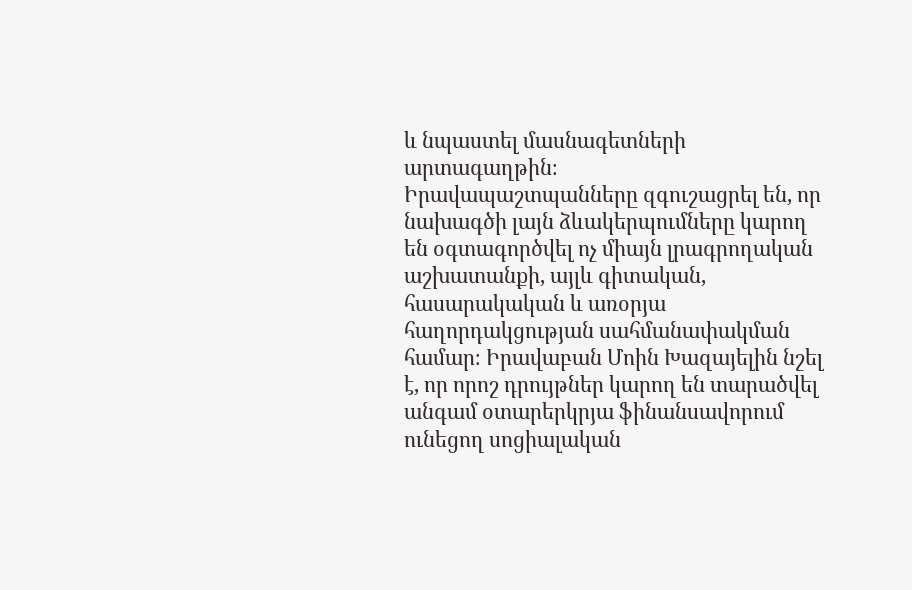և նպաստել մասնագետների արտագաղթին։
Իրավապաշտպանները զգուշացրել են, որ նախագծի լայն ձևակերպումները կարող են օգտագործվել ոչ միայն լրագրողական աշխատանքի, այլև գիտական, հասարակական և առօրյա հաղորդակցության սահմանափակման համար։ Իրավաբան Մոին Խազայելին նշել է, որ որոշ դրույթներ կարող են տարածվել անգամ օտարերկրյա ֆինանսավորում ունեցող սոցիալական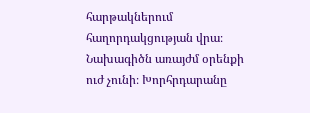հարթակներում հաղորդակցության վրա։
Նախագիծն առայժմ օրենքի ուժ չունի։ Խորհրդարանը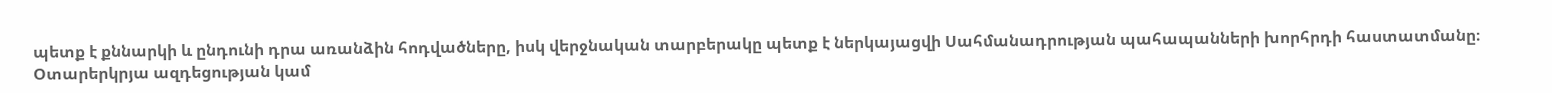պետք է քննարկի և ընդունի դրա առանձին հոդվածները, իսկ վերջնական տարբերակը պետք է ներկայացվի Սահմանադրության պահապանների խորհրդի հաստատմանը։
Օտարերկրյա ազդեցության կամ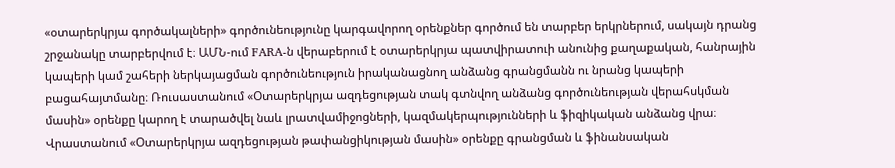«օտարերկրյա գործակալների» գործունեությունը կարգավորող օրենքներ գործում են տարբեր երկրներում, սակայն դրանց շրջանակը տարբերվում է։ ԱՄՆ-ում FARA-ն վերաբերում է օտարերկրյա պատվիրատուի անունից քաղաքական, հանրային կապերի կամ շահերի ներկայացման գործունեություն իրականացնող անձանց գրանցմանն ու նրանց կապերի բացահայտմանը։ Ռուսաստանում «Օտարերկրյա ազդեցության տակ գտնվող անձանց գործունեության վերահսկման մասին» օրենքը կարող է տարածվել նաև լրատվամիջոցների, կազմակերպությունների և ֆիզիկական անձանց վրա։
Վրաստանում «Օտարերկրյա ազդեցության թափանցիկության մասին» օրենքը գրանցման և ֆինանսական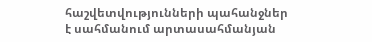հաշվետվությունների պահանջներ է սահմանում արտասահմանյան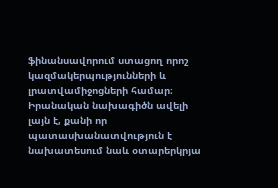ֆինանսավորում ստացող որոշ կազմակերպությունների և լրատվամիջոցների համար։ Իրանական նախագիծն ավելի լայն է, քանի որ պատասխանատվություն է նախատեսում նաև օտարերկրյա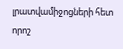լրատվամիջոցների հետ որոշ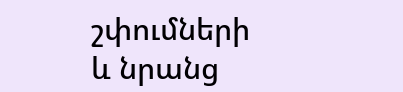շփումների և նրանց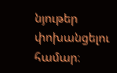նյութեր փոխանցելու համար։